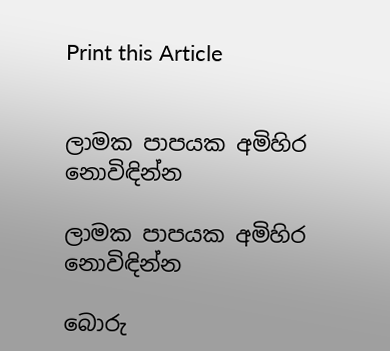Print this Article


ලාමක පාපයක අමිහිර නොවිඳින්න

ලාමක පාපයක අමිහිර නොවිඳින්න

බොරු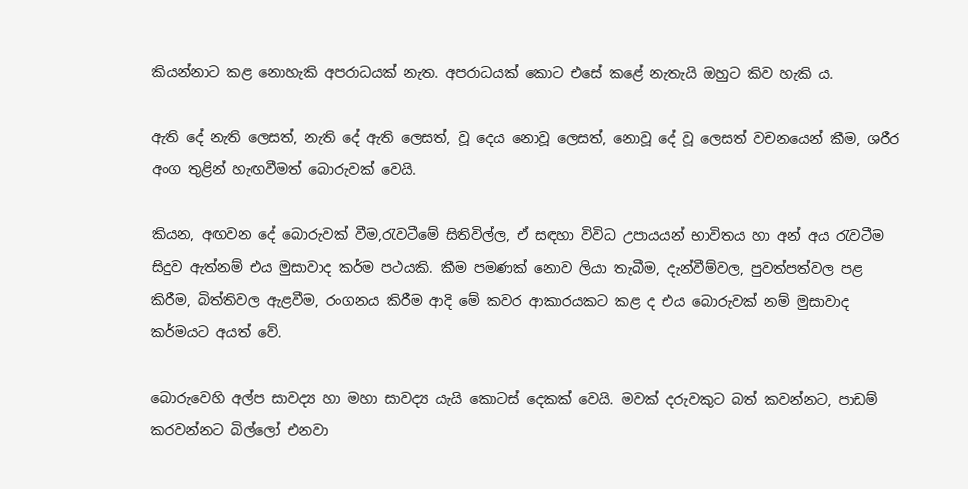කියන්නාට කළ නොහැකි අපරාධයක් නැත. අපරාධයක් කොට එසේ කළේ නැතැයි ඔහුට කිව හැකි ය.

ඇති දේ නැති ලෙසත්, නැති දේ ඇති ලෙසත්, වූ දෙය නොවූ ලෙසත්, නොවූ දේ වූ ලෙසත් වචනයෙන් කීම, ශරීර අංග තුළින් හැඟවීමත් බොරුවක් වෙයි.

කියන, අඟවන දේ බොරුවක් වීම,රැවටීමේ සිතිවිල්ල, ඒ සඳහා විවිධ උපායයන් භාවිතය හා අන් අය රැවටීම සිදුව ඇත්නම් එය මුසාවාද කර්ම පථයකි. කීම පමණක් නොව ලියා තැබීම, දැන්වීම්වල, පුවත්පත්වල පළ කිරීම, බිත්තිවල ඇළවීම, රංගනය කිරීම ආදි මේ කවර ආකාරයකට කළ ද එය බොරුවක් නම් මුසාවාද කර්මයට අයත් වේ.

බොරුවෙහි අල්ප සාවද්‍ය හා මහා සාවද්‍ය යැයි කොටස් දෙකක් වෙයි. මවක් දරුවකුට බත් කවන්නට, පාඩම් කරවන්නට බිල්ලෝ එනවා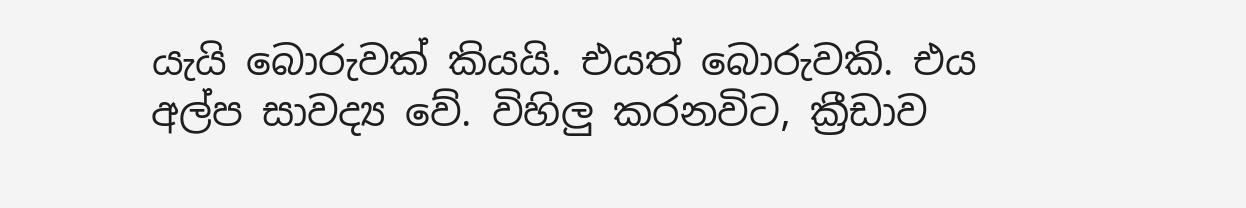යැයි බොරුවක් කියයි. එයත් බොරුවකි. එය අල්ප සාවද්‍ය වේ. විහිලු කරනවිට, ක්‍රීඩාව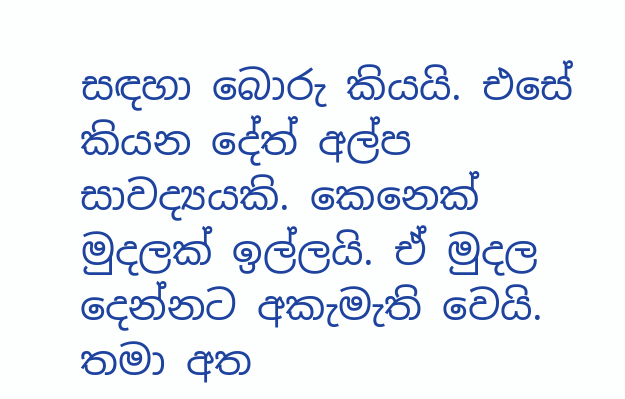සඳහා බොරු කියයි. එසේ කියන දේත් අල්ප සාවද්‍යයකි. කෙනෙක් මුදලක් ඉල්ලයි. ඒ මුදල දෙන්නට අකැමැති වෙයි. තමා අත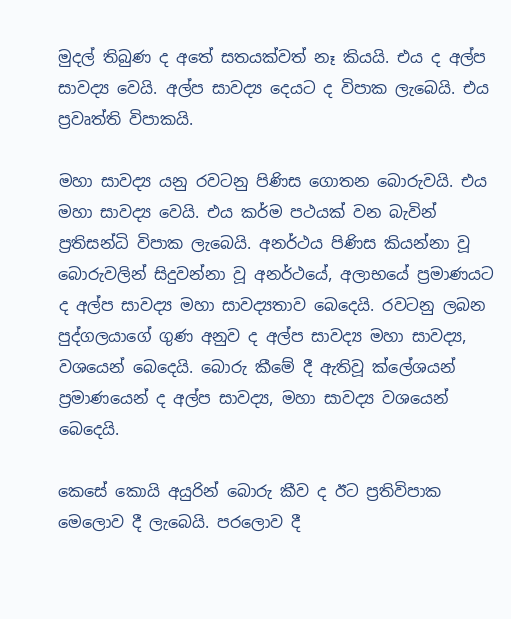මුදල් තිබුණ ද අතේ සතයක්වත් නෑ කියයි. එය ද අල්ප සාවද්‍ය වෙයි. අල්ප සාවද්‍ය දෙයට ද විපාක ලැබෙයි. එය ප්‍රවෘත්ති විපාකයි.

මහා සාවද්‍ය යනු රවටනු පිණිස ගොතන බොරුවයි. එය මහා සාවද්‍ය වෙයි. එය කර්ම පථයක් වන බැවින් ප්‍රතිසන්ධි විපාක ලැබෙයි. අනර්ථය පිණිස කියන්නා වූ බොරුවලින් සිදුවන්නා වූ අනර්ථයේ, අලාභයේ ප්‍ර‍මාණයට ද අල්ප සාවද්‍ය මහා සාවද්‍යතාව බෙදෙයි. රවටනු ලබන පුද්ගලයාගේ ගුණ අනුව ද අල්ප සාවද්‍ය මහා සාවද්‍ය, වශයෙන් බෙදෙයි. බොරු කීමේ දී ඇතිවූ ක්ලේශයන් ප්‍ර‍මාණයෙන් ද අල්ප සාවද්‍ය, මහා සාවද්‍ය වශයෙන් බෙදෙයි.

කෙසේ කොයි අයුරින් බොරු කීව ද ඊට ප්‍රතිවිපාක මෙලොව දී ලැබෙයි. පරලොව දී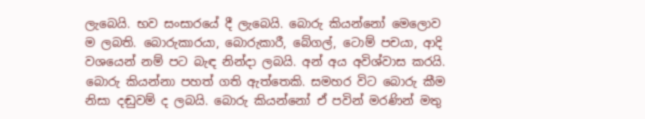ලැබෙයි. භව සංසාරයේ දී ලැබෙයි. බොරු කියන්නෝ මෙලොව ම ලබති. බොරුකාරයා, බොරුකාරී, බේගල්, ටොම් පචයා, ආදි වශයෙන් නම් පට බැඳ නින්දා ලබයි. අන් අය අවිශ්වාස කරයි. බොරු කියන්නා පහත් ගති ඇත්තෙකි. සමහර විට බොරු කීම නිසා දඬුවම් ද ලබයි. බොරු කියන්නෝ ඒ පවින් මරණින් මතු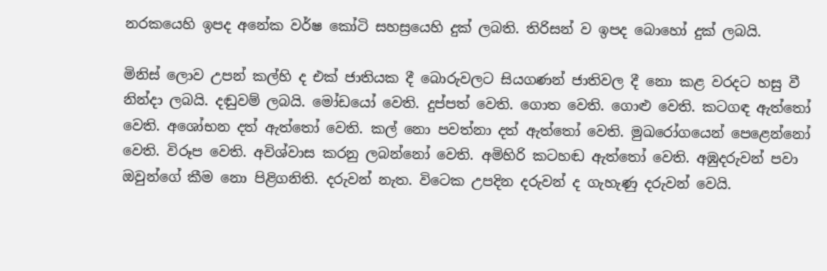නරකයෙහි ඉපද අනේක වර්ෂ කෝටි සහස්‍රයෙහි දුක් ලබති. තිරිසන් ව ඉපද බොහෝ දුක් ලබයි.

මිනිස් ලොව උපන් කල්හි ද එක් ජාතියක දී බොරුවලට සියගණන් ජාතිවල දී නො කළ වරදට හසු වී නින්දා ලබයි. දඬුවම් ලබයි. මෝඩයෝ වෙති. දුප්පත් වෙති. ගොත වෙති. ගොළු වෙති. කටගඳ ඇත්තෝ වෙති. අශෝභන දත් ඇත්තෝ වෙති. කල් නො පවත්නා දත් ඇත්තෝ වෙති. මුඛරෝගයෙන් පෙළෙන්නෝ වෙති. විරූප වෙති. අවිශ්වාස කරනු ලබන්නෝ වෙති. අමිහිරි කටහඬ ඇත්තෝ වෙති. අඹුදරුවන් පවා ඔවුන්ගේ කීම නො පිළිගනිති. දරුවන් නැත. විටෙක උපදින දරුවන් ද ගැහැණු දරුවන් වෙයි.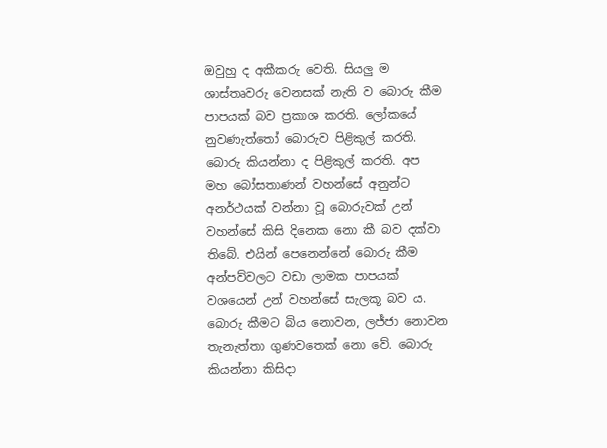ඔවුහු ද අකීකරු වෙති. සියලු ම ශාස්තෘවරු වෙනසක් නැති ව බොරු කීම පාපයක් බව ප්‍ර‍කාශ කරති. ලෝකයේ නුවණැත්තෝ බොරුව පිළිකුල් කරති. බොරු කියන්නා ද පිළිකුල් කරති. අප මහ බෝසතාණන් වහන්සේ අනුන්ට අනර්ථයක් වන්නා වූ බොරුවක් උන් වහන්සේ කිසි දිනෙක නො කී බව දක්වා තිබේ. එයින් පෙනෙන්නේ බොරු කීම අන්පව්වලට වඩා ලාමක පාපයක් වශයෙන් උන් වහන්සේ සැලකූ බව ය. බොරු කීමට බිය නොවන, ලජ්ජා නොවන තැනැත්තා ගුණවතෙක් නො වේ. බොරු කියන්නා කිසිදා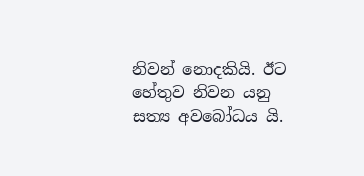නිවන් නොදකියි. ඊට හේතුව නිවන යනු සත්‍ය අවබෝධය යි.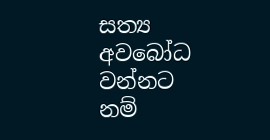සත්‍ය අවබෝධ වන්නට නම්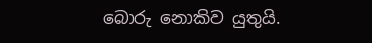බොරු නොකිව යුතුයි.